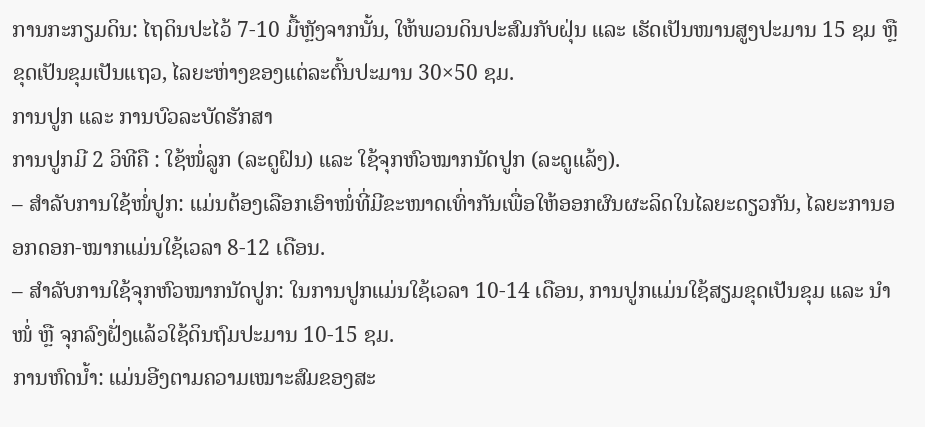ການກະກຽມດິນ: ໄຖດິນປະໄວ້ 7-10 ມື້ຫຼັງຈາກນັ້ນ, ໃຫ້ພວນດິນປະສົມກັບຝຸ່ນ ແລະ ເຮັດເປັນໜານສູງປະມານ 15 ຊມ ຫຼື ຂຸດເປັນຂຸມເປັນແຖວ, ໄລຍະຫ່າງຂອງແຕ່ລະຕົ້ນປະມານ 30×50 ຊມ.
ການປູກ ແລະ ການບົວລະບັດຮັກສາ
ການປູກມີ 2 ວິທີຄື : ໃຊ້ໜໍ່ລູກ (ລະດູຝົນ) ແລະ ໃຊ້ຈຸກຫົວໝາກນັດປູກ (ລະດູແລ້ງ).
– ສໍາລັບການໃຊ້ໜໍ່ປູກ: ແມ່ນຕ້ອງເລືອກເອົາໜໍ່ທີ່ມີຂະໜາດເທົ່າກັນເພື່ອໃຫ້ອອກຜົນຜະລິດໃນໄລຍະດຽວກັນ, ໄລຍະການອອກດອກ-ໝາກແມ່ນໃຊ້ເວລາ 8-12 ເດືອນ.
– ສໍາລັບການໃຊ້ຈຸກຫົວໝາກນັດປູກ: ໃນການປູກແມ່ນໃຊ້ເວລາ 10-14 ເດືອນ, ການປູກແມ່ນໃຊ້ສຽມຂຸດເປັນຂຸມ ແລະ ນໍາໜໍ່ ຫຼື ຈຸກລົງຝັ່ງແລ້ວໃຊ້ດິນຖົມປະມານ 10-15 ຊມ.
ການຫົດນ້ຳ: ແມ່ນອີງຕາມຄວາມເໝາະສົມຂອງສະ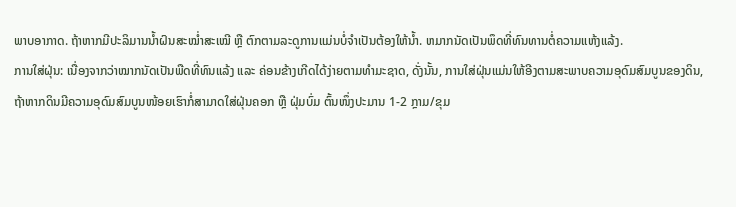ພາບອາກາດ. ຖ້າຫາກມີປະລິມານນ້ຳຝົນສະໝໍ່າສະເໝີ ຫຼື ຕົກຕາມລະດູການແມ່ນບໍ່ຈໍາເປັນຕ້ອງໃຫ້ນໍ້າ. ຫມາກນັດເປັນພຶດທີ່ທົນທານຕໍ່ຄວາມແຫ້ງແລ້ງ.
ການໃສ່ຝຸ່ນ: ເນື່ອງຈາກວ່າໝາກນັດເປັນພືດທີ່ທົນແລ້ງ ແລະ ຄ່ອນຂ້າງເກີດໄດ້ງ່າຍຕາມທໍາມະຊາດ, ດັ່ງນັ້ນ, ການໃສ່ຝຸ່ນແມ່ນໃຫ້ອີງຕາມສະພາບຄວາມອຸດົມສົມບູນຂອງດິນ, ຖ້າຫາກດິນມີຄວາມອຸດົມສົມບູນໜ້ອຍເຮົາກໍ່ສາມາດໃສ່ຝຸ່ນຄອກ ຫຼື ຝຸ່ມບົ່ມ ຕົ້ນໜຶ່ງປະມານ 1-2 ກຼາມ/ຂຸມ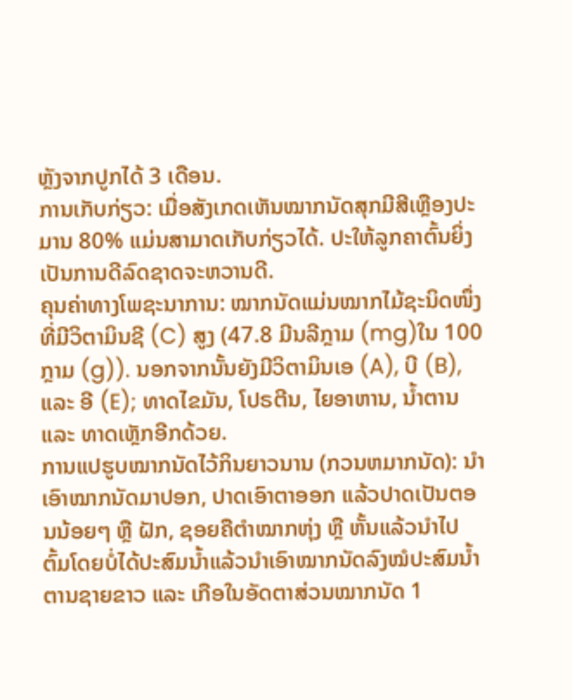ຫຼັງຈາກປູກໄດ້ 3 ເດືອນ.
ການເກັບກ່ຽວ: ເມື່ອສັງເກດເຫັນໝາກນັດສຸກມີສີເຫຼືອງປະມານ 80% ແມ່ນສາມາດເກັບກ່ຽວໄດ້. ປະໃຫ້ລູກຄາຕົ້ນຍິ່ງເປັນການດີລົດຊາດຈະຫວານດີ.
ຄຸນຄ່າທາງໂພຊະນາການ: ໝາກນັດແມ່ນໝາກໄມ້ຊະນິດໜຶ່ງທີ່ມີວິຕາມິນຊີ (C) ສູງ (47.8 ມີນລີກຼາມ (mg)ໃນ 100 ກຼາມ (g)). ນອກຈາກນັ້ນຍັງມີວິຕາມິນເອ (A), ບີ (B), ແລະ ອີ (E); ທາດໄຂມັນ, ໂປຣຕີນ, ໄຍອາຫານ, ນ້ຳຕານ ແລະ ທາດເຫຼັກອີກດ້ວຍ.
ການແປຮູບໝາກນັດໄວ້ກິນຍາວນານ (ກວນຫມາກນັດ): ນໍາເອົາໝາກນັດມາປອກ, ປາດເອົາຕາອອກ ແລ້ວປາດເປັນຕອນນ້ອຍໆ ຫຼື ຝັກ, ຊອຍຄືຕໍາໝາກຫຸ່ງ ຫຼື ຫັ້ນແລ້ວນໍາໄປ ຕົ້ມໂດຍບໍ່ໄດ້ປະສົມນ້ຳແລ້ວນໍາເອົາໝາກນັດລົງໝໍປະສົມນໍ້າຕານຊາຍຂາວ ແລະ ເກືອໃນອັດຕາສ່ວນໝາກນັດ 1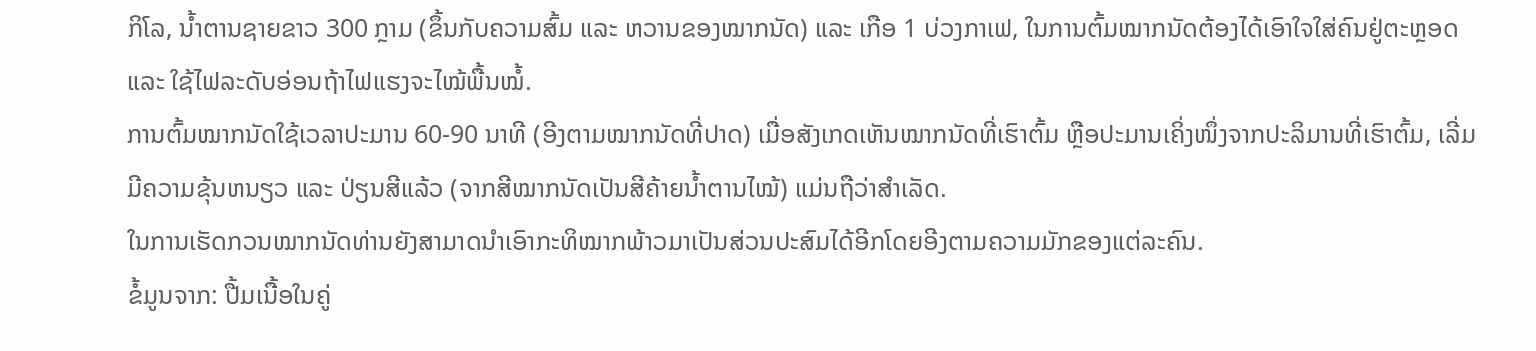ກິໂລ, ນ້ຳຕານຊາຍຂາວ 300 ກຼາມ (ຂຶ້ນກັບຄວາມສົ້ມ ແລະ ຫວານຂອງໝາກນັດ) ແລະ ເກືອ 1 ບ່ວງກາເຟ, ໃນການຕົ້ມໝາກນັດຕ້ອງໄດ້ເອົາໃຈໃສ່ຄົນຢູ່ຕະຫຼອດ ແລະ ໃຊ້ໄຟລະດັບອ່ອນຖ້າໄຟແຮງຈະໄໝ້ພື້ນໝໍ້.
ການຕົ້ມໝາກນັດໃຊ້ເວລາປະມານ 60-90 ນາທີ (ອີງຕາມໝາກນັດທີ່ປາດ) ເມື່ອສັງເກດເຫັນໝາກນັດທີ່ເຮົາຕົ້ມ ຫຼືອປະມານເຄິ່ງໜຶ່ງຈາກປະລິມານທີ່ເຮົາຕົ້ມ, ເລີ່ມມີຄວາມຂຸ້ນຫນຽວ ແລະ ປ່ຽນສີແລ້ວ (ຈາກສີໝາກນັດເປັນສີຄ້າຍນໍ້າຕານໄໝ້) ແມ່ນຖືວ່າສໍາເລັດ.
ໃນການເຮັດກວນໝາກນັດທ່ານຍັງສາມາດນໍາເອົາກະທິໝາກພ້າວມາເປັນສ່ວນປະສົມໄດ້ອີກໂດຍອີງຕາມຄວາມມັກຂອງແຕ່ລະຄົນ.
ຂໍ້ມູນຈາກ: ປື້ມເນື້ອໃນຄູ່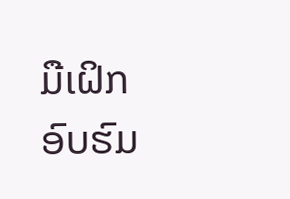ມືເຝິກອົບຮົມ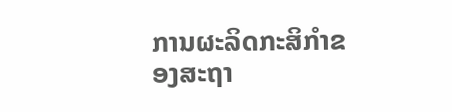ການຜະລິດກະສິກໍາຂອງສະຖາ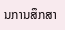ນການສຶກສາ